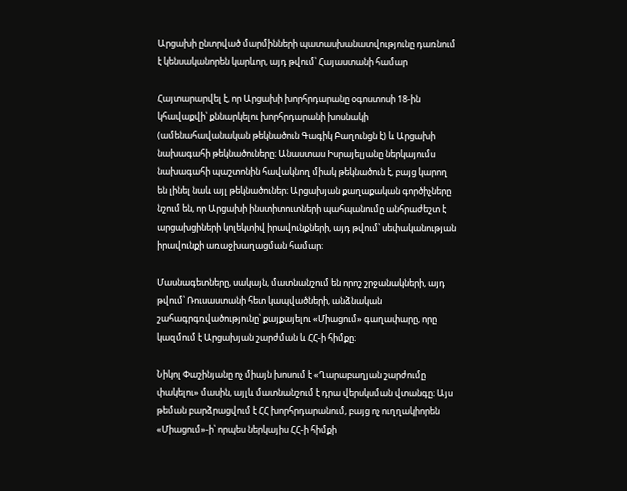Արցախի ընտրված մարմինների պատասխանատվությունը դառնում է կենսականորեն կարևոր, այդ թվում՝ Հայաստանի համար

Հայտարարվել է, որ Արցախի խորհրդարանը օգոստոսի 18-ին կհավաքվի՝ քննարկելու խորհրդարանի խոսնակի (ամենահավանական թեկնածուն Գագիկ Բաղունցն է) և Արցախի նախագահի թեկնածուները։ Անաստաս Իսրայելյանը ներկայումս նախագահի պաշտոնին հավակնող միակ թեկնածուն է, բայց կարող են լինել նաև այլ թեկնածուներ։ Արցախյան քաղաքական գործիչները նշում են, որ Արցախի ինստիտուտների պահպանումը անհրաժեշտ է արցախցիների կոլեկտիվ իրավունքների, այդ թվում՝ սեփականության իրավունքի առաջխաղացման համար։

Մասնագետները, սակայն, մատնանշում են որոշ շրջանակների, այդ թվում՝ Ռուսաստանի հետ կապվածների, անձնական շահագրգռվածությունը՝ քայքայելու «Միացում» գաղափարը, որը կազմում է Արցախյան շարժման և ՀՀ-ի հիմքը։

Նիկոլ Փաշինյանը ոչ միայն խոսում է «Ղարաբաղյան շարժումը փակելու» մասին, այլև մատնանշում է դրա վերսկսման վտանգը։ Այս թեման բարձրացվում է ՀՀ խորհրդարանում, բայց ոչ ուղղակիորեն «Միացում»-ի՝ որպես ներկայիս ՀՀ-ի հիմքի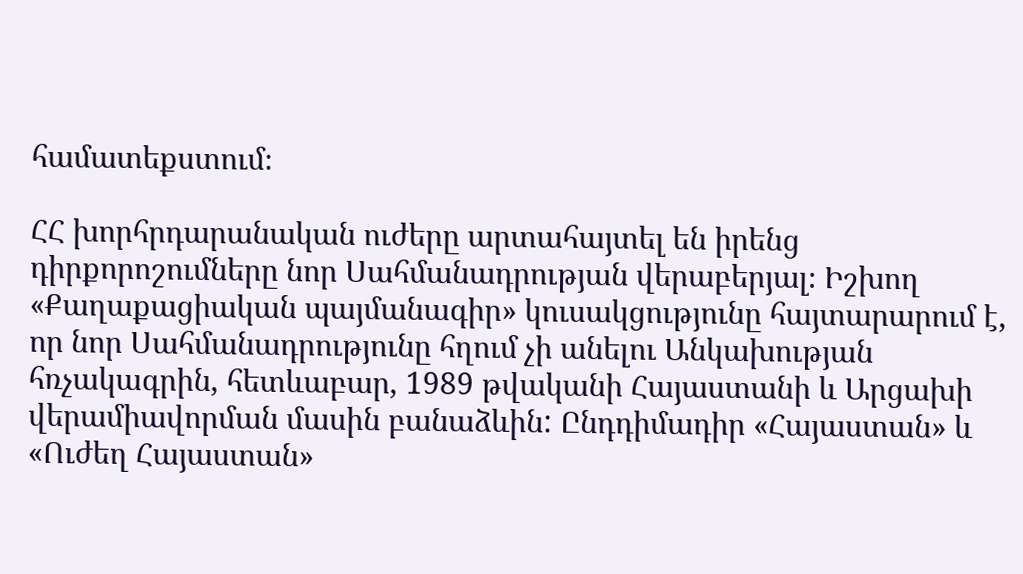համատեքստում։

ՀՀ խորհրդարանական ուժերը արտահայտել են իրենց դիրքորոշումները նոր Սահմանադրության վերաբերյալ։ Իշխող «Քաղաքացիական պայմանագիր» կուսակցությունը հայտարարում է, որ նոր Սահմանադրությունը հղում չի անելու Անկախության հռչակագրին, հետևաբար, 1989 թվականի Հայաստանի և Արցախի վերամիավորման մասին բանաձևին: Ընդդիմադիր «Հայաստան» և «Ուժեղ Հայաստան»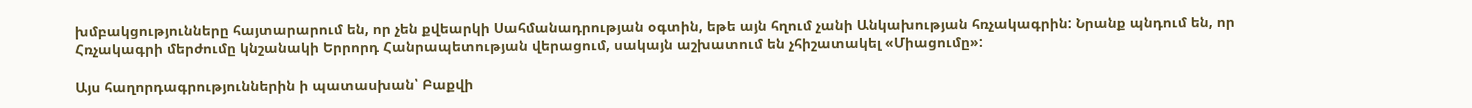խմբակցությունները հայտարարում են, որ չեն քվեարկի Սահմանադրության օգտին, եթե այն հղում չանի Անկախության հռչակագրին: Նրանք պնդում են, որ Հռչակագրի մերժումը կնշանակի Երրորդ Հանրապետության վերացում, սակայն աշխատում են չհիշատակել «Միացումը»:

Այս հաղորդագրություններին ի պատասխան՝ Բաքվի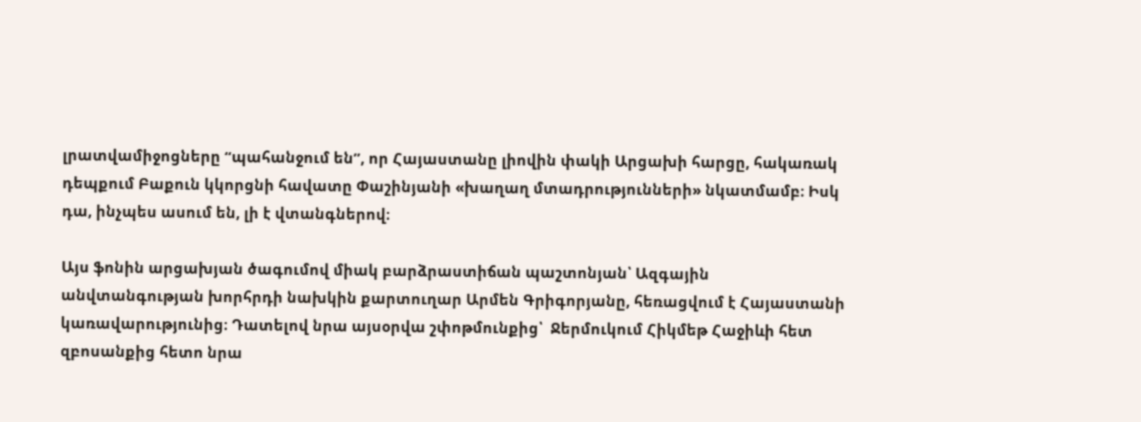լրատվամիջոցները “պահանջում են”, որ Հայաստանը լիովին փակի Արցախի հարցը, հակառակ դեպքում Բաքուն կկորցնի հավատը Փաշինյանի «խաղաղ մտադրությունների» նկատմամբ։ Իսկ դա, ինչպես ասում են, լի է վտանգներով։

Այս ֆոնին արցախյան ծագումով միակ բարձրաստիճան պաշտոնյան՝ Ազգային անվտանգության խորհրդի նախկին քարտուղար Արմեն Գրիգորյանը, հեռացվում է Հայաստանի կառավարությունից։ Դատելով նրա այսօրվա շփոթմունքից՝  Ջերմուկում Հիկմեթ Հաջիևի հետ զբոսանքից հետո նրա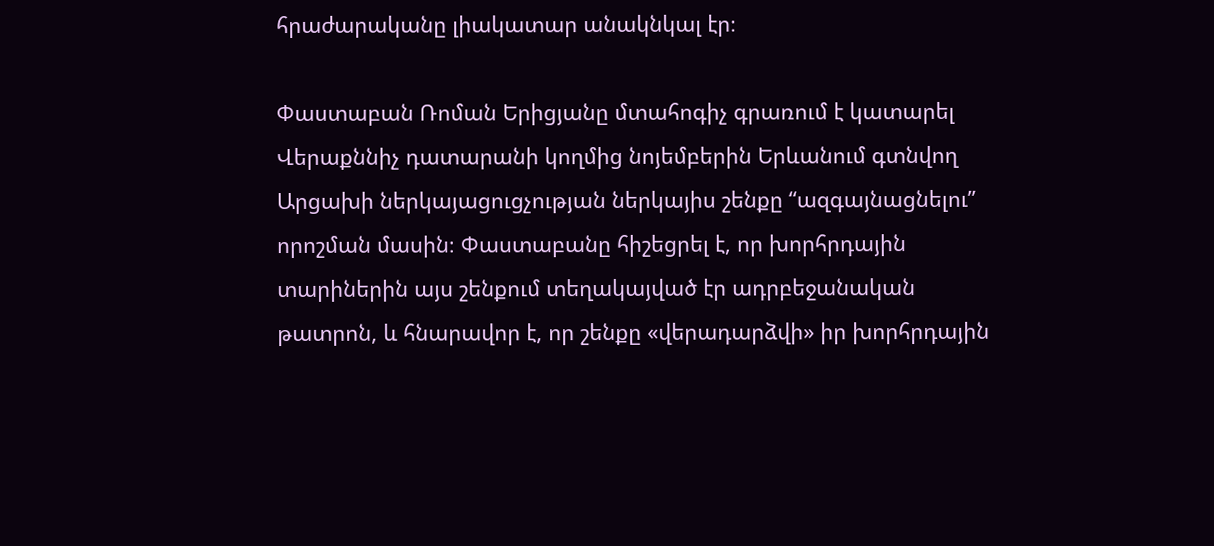հրաժարականը լիակատար անակնկալ էր։

Փաստաբան Ռոման Երիցյանը մտահոգիչ գրառում է կատարել Վերաքննիչ դատարանի կողմից նոյեմբերին Երևանում գտնվող Արցախի ներկայացուցչության ներկայիս շենքը “ազգայնացնելու” որոշման մասին։ Փաստաբանը հիշեցրել է, որ խորհրդային տարիներին այս շենքում տեղակայված էր ադրբեջանական թատրոն, և հնարավոր է, որ շենքը «վերադարձվի» իր խորհրդային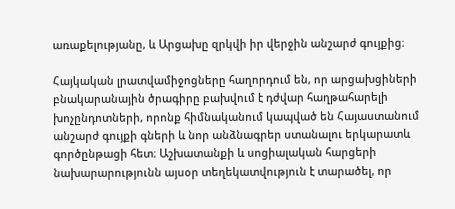առաքելությանը, և Արցախը զրկվի իր վերջին անշարժ գույքից։

Հայկական լրատվամիջոցները հաղորդում են, որ արցախցիների բնակարանային ծրագիրը բախվում է դժվար հաղթահարելի խոչընդոտների, որոնք հիմնականում կապված են Հայաստանում անշարժ գույքի գների և նոր անձնագրեր ստանալու երկարատև գործընթացի հետ։ Աշխատանքի և սոցիալական հարցերի նախարարությունն այսօր տեղեկատվություն է տարածել, որ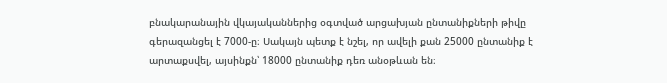բնակարանային վկայականներից օգտված արցախյան ընտանիքների թիվը գերազանցել է 7000-ը։ Սակայն պետք է նշել, որ ավելի քան 25000 ընտանիք է արտաքսվել, այսինքն՝ 18000 ընտանիք դեռ անօթևան են։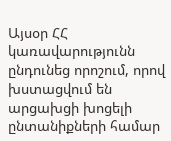Այսօր ՀՀ կառավարությունն ընդունեց որոշում, որով խստացվում են արցախցի խոցելի ընտանիքների համար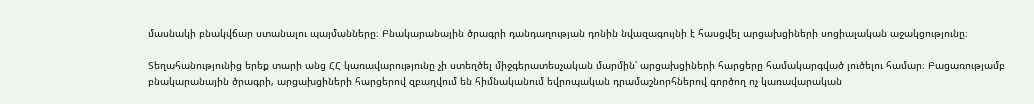մասնակի բնակվճար ստանալու պայմանները։ Բնակարանային ծրագրի դանդաղության դոնին նվազագույնի է հասցվել արցախցիների սոցիալական աջակցությունը։

Տեղահանությունից երեք տարի անց ՀՀ կառավարությունը չի ստեղծել միջգերատեսչական մարմին՝ արցախցիների հարցերը համակարգված լուծելու համար։ Բացառությամբ բնակարանային ծրագրի, արցախցիների հարցերով զբաղվում են հիմնականում եվրոպական դրամաշնորհներով գործող ոչ կառավարական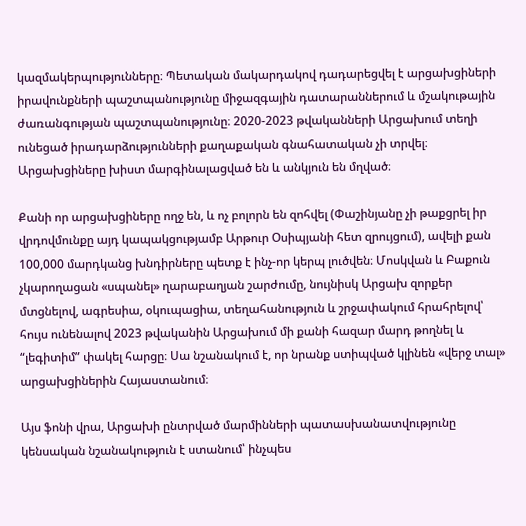կազմակերպությունները։ Պետական մակարդակով դադարեցվել է արցախցիների իրավունքների պաշտպանությունը միջազգային դատարաններում և մշակութային ժառանգության պաշտպանությունը։ 2020-2023 թվականների Արցախում տեղի ունեցած իրադարձությունների քաղաքական գնահատական չի տրվել։ Արցախցիները խիստ մարգինալացված են և անկյուն են մղված։

Քանի որ արցախցիները ողջ են, և ոչ բոլորն են զոհվել (Փաշինյանը չի թաքցրել իր վրդովմունքը այդ կապակցությամբ Արթուր Օսիպյանի հետ զրույցում), ավելի քան 100,000 մարդկանց խնդիրները պետք է ինչ-որ կերպ լուծվեն։ Մոսկվան և Բաքուն չկարողացան «սպանել» ղարաբաղյան շարժումը, նույնիսկ Արցախ զորքեր մտցնելով, ագրեսիա, օկուպացիա, տեղահանություն և շրջափակում հրահրելով՝ հույս ունենալով 2023 թվականին Արցախում մի քանի հազար մարդ թողնել և “լեգիտիմ” փակել հարցը։ Սա նշանակում է, որ նրանք ստիպված կլինեն «վերջ տալ» արցախցիներին Հայաստանում։

Այս ֆոնի վրա, Արցախի ընտրված մարմինների պատասխանատվությունը կենսական նշանակություն է ստանում՝ ինչպես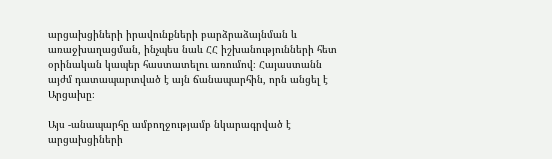արցախցիների իրավունքների բարձրաձայնման և առաջխաղացման, ինչպես նաև ՀՀ իշխանությունների հետ օրինական կապեր հաստատելու առումով։ Հայաստանն այժմ դատապարտված է այն ճանապարհին, որն անցել է Արցախը։

Այս -անապարհը ամբողջությամբ նկարագրված է արցախցիների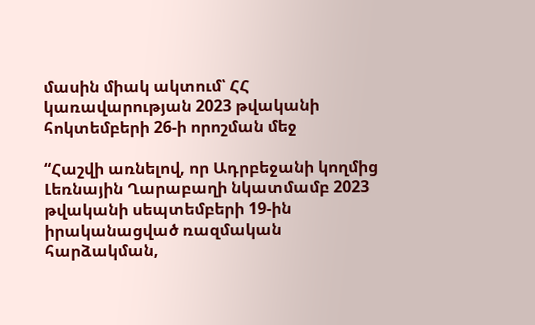մասին միակ ակտում՝ ՀՀ կառավարության 2023 թվականի հոկտեմբերի 26-ի որոշման մեջ

“Հաշվի առնելով, որ Ադրբեջանի կողմից Լեռնային Ղարաբաղի նկատմամբ 2023 թվականի սեպտեմբերի 19-ին իրականացված ռազմական հարձակման,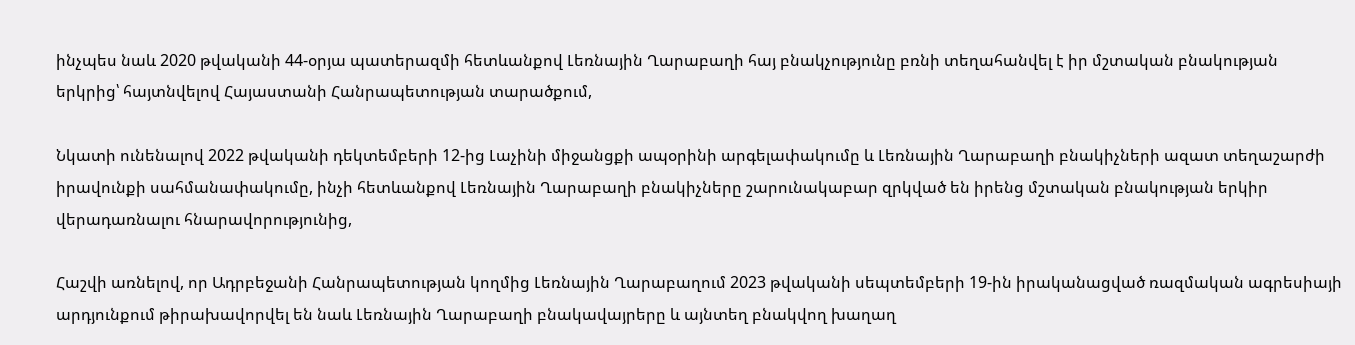ինչպես նաև 2020 թվականի 44-օրյա պատերազմի հետևանքով Լեռնային Ղարաբաղի հայ բնակչությունը բռնի տեղահանվել է իր մշտական բնակության երկրից՝ հայտնվելով Հայաստանի Հանրապետության տարածքում,

Նկատի ունենալով 2022 թվականի դեկտեմբերի 12-ից Լաչինի միջանցքի ապօրինի արգելափակումը և Լեռնային Ղարաբաղի բնակիչների ազատ տեղաշարժի իրավունքի սահմանափակումը, ինչի հետևանքով Լեռնային Ղարաբաղի բնակիչները շարունակաբար զրկված են իրենց մշտական բնակության երկիր վերադառնալու հնարավորությունից,

Հաշվի առնելով, որ Ադրբեջանի Հանրապետության կողմից Լեռնային Ղարաբաղում 2023 թվականի սեպտեմբերի 19-ին իրականացված ռազմական ագրեսիայի արդյունքում թիրախավորվել են նաև Լեռնային Ղարաբաղի բնակավայրերը և այնտեղ բնակվող խաղաղ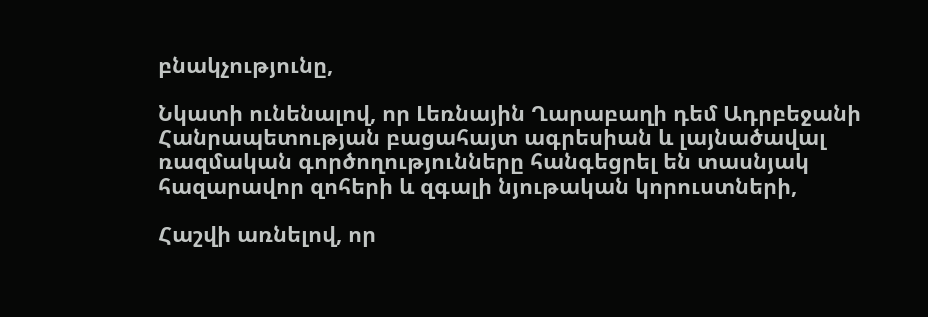բնակչությունը,

Նկատի ունենալով, որ Լեռնային Ղարաբաղի դեմ Ադրբեջանի Հանրապետության բացահայտ ագրեսիան և լայնածավալ ռազմական գործողությունները հանգեցրել են տասնյակ հազարավոր զոհերի և զգալի նյութական կորուստների,

Հաշվի առնելով, որ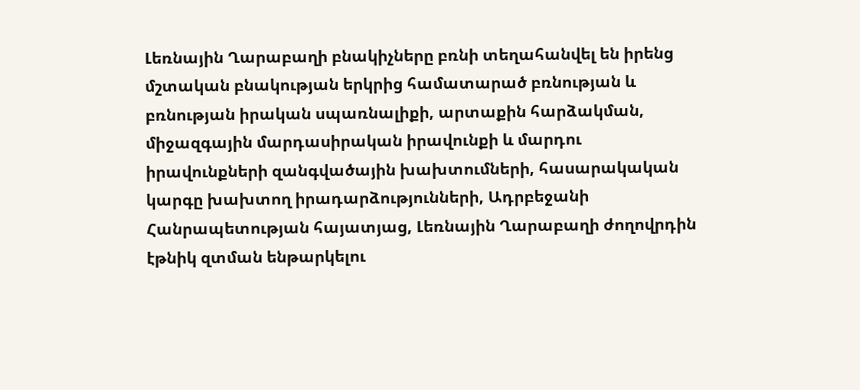Լեռնային Ղարաբաղի բնակիչները բռնի տեղահանվել են իրենց մշտական բնակության երկրից համատարած բռնության և բռնության իրական սպառնալիքի, արտաքին հարձակման, միջազգային մարդասիրական իրավունքի և մարդու իրավունքների զանգվածային խախտումների, հասարակական կարգը խախտող իրադարձությունների, Ադրբեջանի Հանրապետության հայատյաց, Լեռնային Ղարաբաղի ժողովրդին էթնիկ զտման ենթարկելու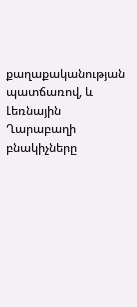քաղաքականության պատճառով, և Լեռնային Ղարաբաղի բնակիչները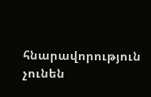հնարավորություն չունեն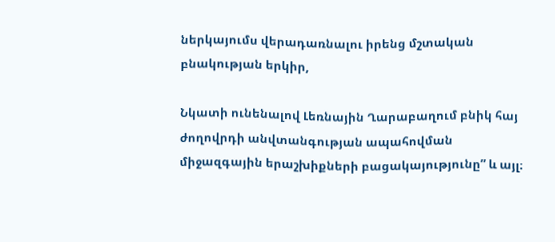ներկայումս վերադառնալու իրենց մշտական բնակության երկիր,

Նկատի ունենալով Լեռնային Ղարաբաղում բնիկ հայ ժողովրդի անվտանգության ապահովման միջազգային երաշխիքների բացակայությունը” և այլ։